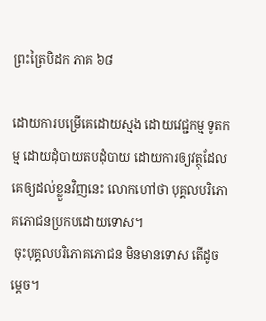ព្រះត្រៃបិដក ភាគ ៦៨

ដោយការបម្រើគេដោយស្មង ដោយវេជ្ជកម្ម ទូតកម្ម ដោយដុំបាយតបដុំបាយ ដោយការឲ្យវត្ថុដែលគេឲ្យដល់ខ្លួនវិញនេះ លោកហៅថា បុគ្គលបរិភោគភោជនប្រកបដោយទោស។
 ចុះបុគ្គលបរិភោគភោជន មិនមានទោស តើដូចម្ដេច។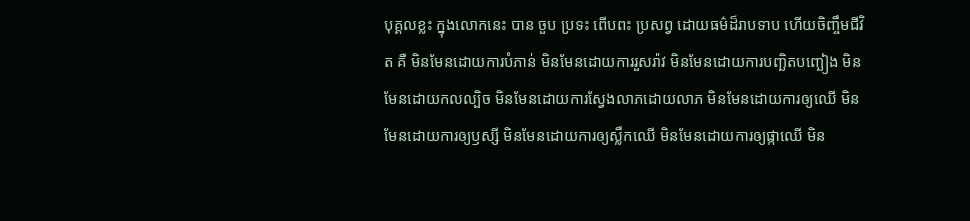បុគ្គលខ្លះ ក្នុងលោកនេះ បាន ចួប ប្រទះ ពើបពះ ប្រសព្វ ដោយធម៌ដ៏រាបទាប ហើយចិញ្ចឹមជីវិត គឺ មិនមែនដោយការបំភាន់ មិនមែនដោយការរួសរ៉ាវ មិនមែនដោយការបញ្ឆិតបញ្ឆៀង មិនមែនដោយកលល្បិច មិនមែនដោយការស្វែងលាភដោយលាភ មិនមែនដោយការឲ្យឈើ មិនមែនដោយការឲ្យឫស្សី មិនមែនដោយការឲ្យស្លឹកឈើ មិនមែនដោយការឲ្យផ្កាឈើ មិន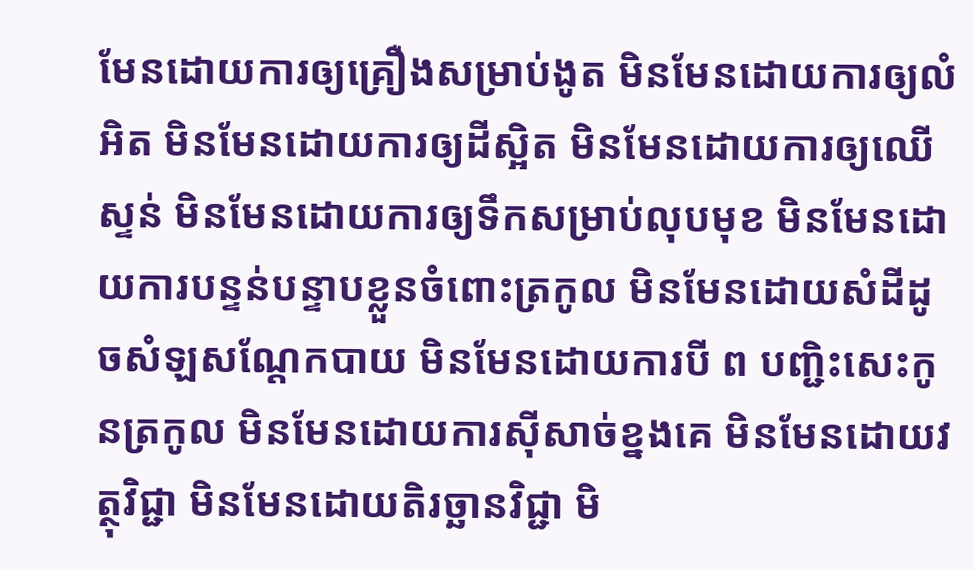មែនដោយការឲ្យគ្រឿងសម្រាប់ងូត មិនមែនដោយការឲ្យលំអិត មិនមែនដោយការឲ្យដីស្អិត មិនមែនដោយការឲ្យឈើស្ទន់ មិនមែនដោយការឲ្យទឹកសម្រាប់លុបមុខ មិនមែនដោយការបន្ទន់បន្ទាបខ្លួនចំពោះត្រកូល មិនមែនដោយសំដីដូចសំឡសណ្ដែកបាយ មិនមែនដោយការបី ព បញ្ជិះសេះកូនត្រកូល មិនមែនដោយការស៊ីសាច់ខ្នងគេ មិនមែនដោយវត្ថុវិជ្ជា មិនមែនដោយតិរច្ឆានវិជ្ជា មិ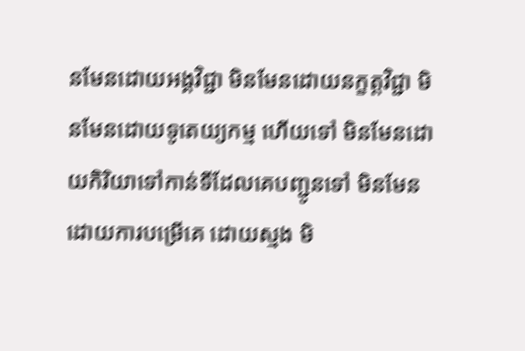នមែនដោយអង្គវិជ្ជា មិនមែនដោយនក្ខត្តវិជ្ជា មិនមែនដោយទូតេយ្យកម្ម ហើយទៅ មិនមែនដោយកិរិយាទៅកាន់ទីដែលគេបញ្ជូនទៅ មិនមែនដោយការបម្រើគេ ដោយស្មង មិ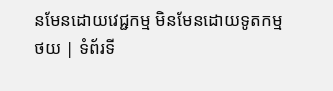នមែនដោយវេជ្ជកម្ម មិនមែនដោយទូតកម្ម
ថយ | ទំព័រទី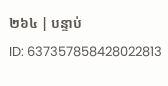២៦៤ | បន្ទាប់
ID: 637357858428022813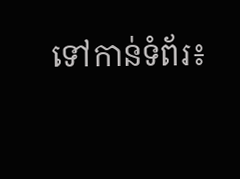ទៅកាន់ទំព័រ៖